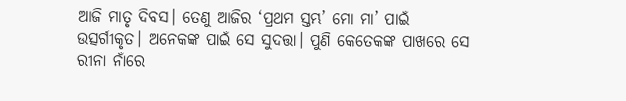ଆଜି ମାତୃ ଦିବସ। ତେଣୁ ଆଜିର ‘ପ୍ରଥମ ସ୍ତମ୍ଭ’ ମୋ ମା’ ପାଇଁ ଉତ୍ସର୍ଗୀକୃତ। ଅନେକଙ୍କ ପାଇଁ ସେ ସୁଦତ୍ତା। ପୁଣି କେତେକଙ୍କ ପାଖରେ ସେ ରୀନା ନାଁରେ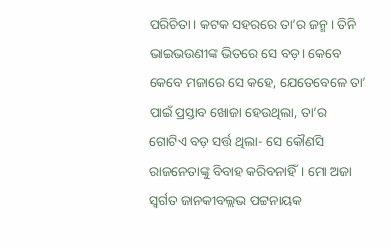ପରିଚିତା। କଟକ ସହରରେ ତା’ର ଜନ୍ମ। ତିନି ଭାଇଭଉଣୀଙ୍କ ଭିତରେ ସେ ବଡ଼। କେବେ କେବେ ମଜାରେ ସେ କହେ, ଯେତେବେଳେ ତା’ ପାଇଁ ପ୍ରସ୍ତାବ ଖୋଜା ହେଉଥିଲା, ତା’ର ଗୋଟିଏ ବଡ଼ ସର୍ତ୍ତ ଥିଲା- ସେ କୌଣସି ରାଜନେତାଙ୍କୁ ବିବାହ କରିବନାହିଁ। ମୋ ଅଜା ସ୍ବର୍ଗତ ଜାନକୀବଲ୍ଲଭ ପଟ୍ଟନାୟକ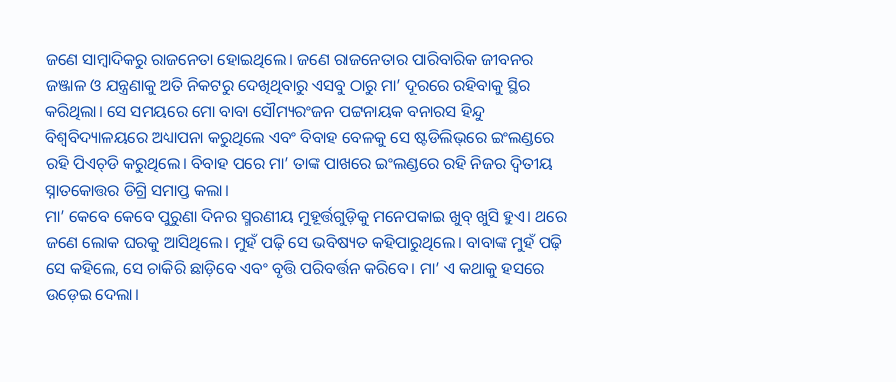ଜଣେ ସାମ୍ବାଦିକରୁ ରାଜନେତା ହୋଇଥିଲେ। ଜଣେ ରାଜନେତାର ପାରିବାରିକ ଜୀବନର ଜଞ୍ଜାଳ ଓ ଯନ୍ତ୍ରଣାକୁ ଅତି ନିକଟରୁ ଦେଖିଥିବାରୁ ଏସବୁ ଠାରୁ ମା’ ଦୂରରେ ରହିବାକୁ ସ୍ଥିର କରିଥିଲା। ସେ ସମୟରେ ମୋ ବାବା ସୌମ୍ୟରଂଜନ ପଟ୍ଟନାୟକ ବନାରସ ହିନ୍ଦୁ ବିଶ୍ବବିଦ୍ୟାଳୟରେ ଅଧ୍ୟାପନା କରୁଥିଲେ ଏବଂ ବିବାହ ବେଳକୁ ସେ ଷ୍ଟଡିଲିଭ୍‌ରେ ଇଂଲଣ୍ଡରେ ରହି ପିଏଚ୍‌ଡି କରୁଥିଲେ। ବିବାହ ପରେ ମା’ ତାଙ୍କ ପାଖରେ ଇଂଲଣ୍ଡରେ ରହି ନିଜର ଦ୍ବିତୀୟ ସ୍ନାତକୋତ୍ତର ଡିଗ୍ରି ସମାପ୍ତ କଲା।
ମା’ କେବେ କେବେ ପୁରୁଣା ଦିନର ସ୍ମରଣୀୟ ମୁହୂର୍ତ୍ତଗୁଡ଼ିକୁ ମନେପକାଇ ଖୁବ୍‌ ଖୁସି ହୁଏ। ଥରେ ଜଣେ ଲୋକ ଘରକୁ ଆସିଥିଲେ। ମୁହଁ ପଢ଼ି ସେ ଭବିଷ୍ୟତ କହିପାରୁଥିଲେ। ବାବାଙ୍କ ମୁହଁ ପଢ଼ି ସେ କହିଲେ, ସେ ଚାକିରି ଛାଡ଼ିବେ ଏବଂ ବୃତ୍ତି ପରିବର୍ତ୍ତନ କରିବେ। ମା’ ଏ କଥାକୁ ହସରେ ଉଡ଼େଇ ଦେଲା।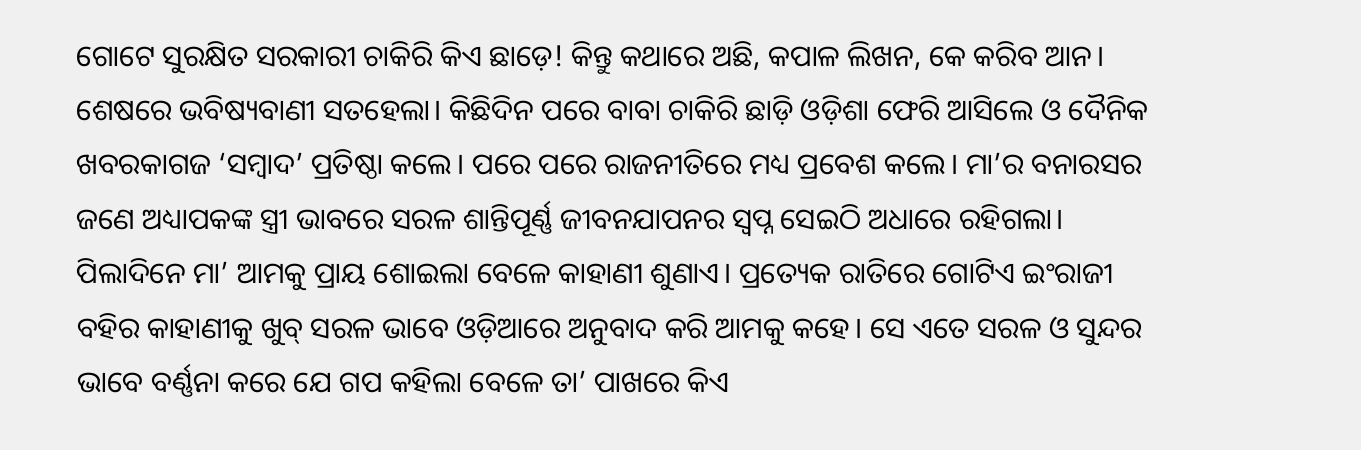ଗୋଟେ ସୁରକ୍ଷିତ ସରକାରୀ ଚାକିରି କିଏ ଛାଡ଼େ! କିନ୍ତୁ କଥାରେ ଅଛି, କପାଳ ଲିଖନ, କେ କରିବ ଆନ। ଶେଷରେ ଭବିଷ୍ୟବାଣୀ ସତହେଲା। କିଛିଦିନ ପରେ ବାବା ଚାକିରି ଛାଡ଼ି ଓଡ଼ିଶା ଫେରି ଆସିଲେ ଓ ଦୈନିକ ଖବରକାଗଜ ‘ସମ୍ବାଦ’ ପ୍ରତିଷ୍ଠା କଲେ। ପରେ ପରେ ରାଜନୀତିରେ ମଧ୍ୟ ପ୍ରବେଶ କଲେ। ମା’ର ବନାରସର ଜଣେ ଅଧ୍ୟାପକଙ୍କ ସ୍ତ୍ରୀ ଭାବରେ ସରଳ ଶାନ୍ତିପୂର୍ଣ୍ଣ ଜୀବନଯାପନର ସ୍ୱପ୍ନ ସେଇଠି ଅଧାରେ ରହିଗଲା।
ପିଲାଦିନେ ମା’ ଆମକୁ ପ୍ରାୟ ଶୋଇଲା ବେଳେ କାହାଣୀ ଶୁଣାଏ। ପ୍ରତ୍ୟେକ ରାତିରେ ଗୋଟିଏ ଇଂରାଜୀ ବହିର କାହାଣୀକୁ ଖୁବ୍‌ ସରଳ ଭାବେ ଓଡ଼ିଆରେ ଅନୁବାଦ କରି ଆମକୁ କହେ। ସେ ଏତେ ସରଳ ଓ ସୁନ୍ଦର ଭାବେ ବର୍ଣ୍ଣନା କରେ ଯେ ଗପ କହିଲା ବେଳେ ତା’ ପାଖରେ କିଏ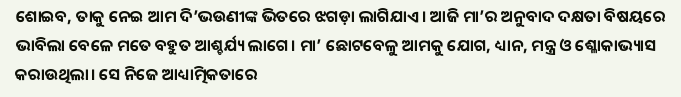ଶୋଇବ, ତାକୁ ନେଇ ଆମ ଦି’ଭଉଣୀଙ୍କ ଭିତରେ ଝଗଡ଼ା ଲାଗିଯାଏ। ଆଜି ମା’ର ଅନୁବାଦ ଦକ୍ଷତା ବିଷୟରେ ଭାବିଲା ବେଳେ ମତେ ବହୁତ ଆଶ୍ଚର୍ଯ୍ୟ ଲାଗେ। ମା’ ଛୋଟବେଳୁ ଆମକୁ ଯୋଗ, ଧ୍ୟାନ, ମନ୍ତ୍ର ଓ ଶ୍ଳୋକାଭ୍ୟାସ କରାଉଥିଲା। ସେ ନିଜେ ଆଧ୍ୟାତ୍ମିକତାରେ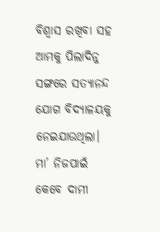ବିଶ୍ୱାସ ରଖିବା ସହ ଆମକୁ ପିଲାଦିନୁ ସଙ୍ଗରେ ସତ୍ୟାନନ୍ଦ ଯୋଗ ବିଦ୍ୟାଳୟକୁ ନେଇଯାଉଥିଲା।
ମା’ ନିଜପାଇଁ କେବେ ଦାମୀ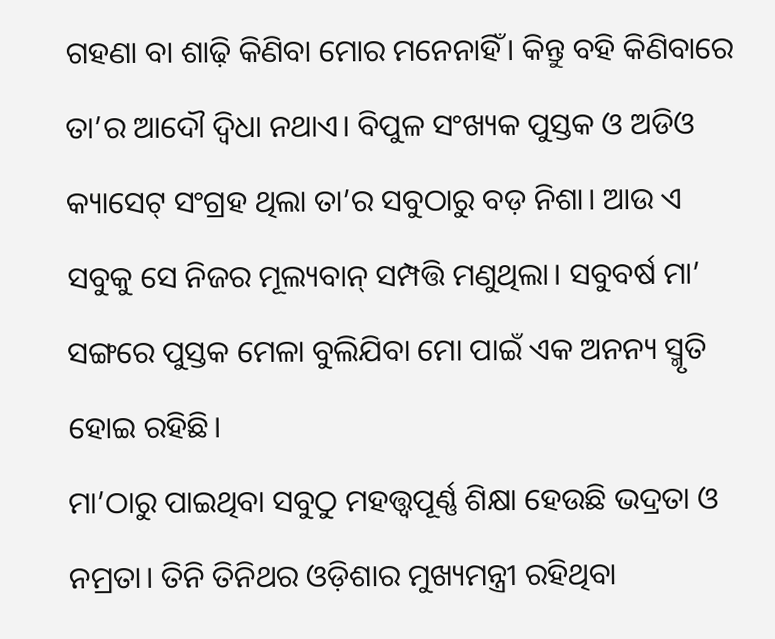ଗହଣା ବା ଶାଢ଼ି କିଣିବା ମୋର ମନେନାହିଁ। କିନ୍ତୁ ବହି କିଣିବାରେ ତା’ର ଆଦୌ ଦ୍ବିଧା ନଥାଏ। ବିପୁଳ ସଂଖ୍ୟକ ପୁସ୍ତକ ଓ ଅଡିଓ କ୍ୟାସେଟ୍ ସଂଗ୍ରହ ଥିଲା ତା’ର ସବୁଠାରୁ ବଡ଼ ନିଶା। ଆଉ ଏ ସବୁକୁ ସେ ନିଜର ମୂଲ୍ୟବାନ୍ ସମ୍ପତ୍ତି ମଣୁଥିଲା। ସବୁବର୍ଷ ମା’ ସଙ୍ଗରେ ପୁସ୍ତକ ମେଳା ବୁଲିଯିବା ମୋ ପାଇଁ ଏକ ଅନନ୍ୟ ସ୍ମୃତି ହୋଇ ରହିଛି।
ମା’ଠାରୁ ପାଇଥିବା ସବୁଠୁ ମହତ୍ତ୍ୱପୂର୍ଣ୍ଣ ଶିକ୍ଷା ହେଉଛି ଭଦ୍ରତା ଓ ନମ୍ରତା। ତିନି ତିନିଥର ଓଡ଼ିଶାର ମୁଖ୍ୟମନ୍ତ୍ରୀ ରହିଥିବା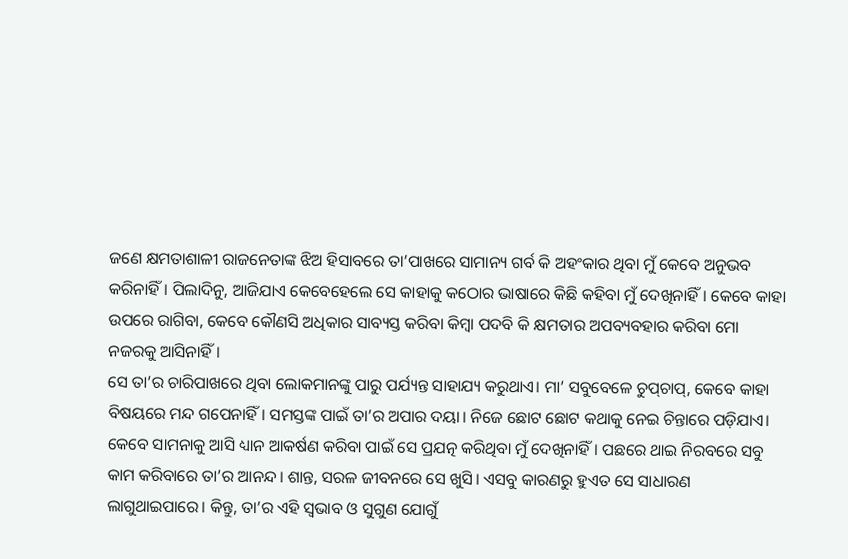ଜଣେ କ୍ଷମତାଶାଳୀ ରାଜନେତାଙ୍କ ଝିଅ ହିସାବରେ ତା’ପାଖରେ ସାମାନ୍ୟ ଗର୍ବ କି ଅହଂକାର ଥିବା ମୁଁ କେବେ ଅନୁଭବ କରିନାହିଁ। ପିଲାଦିନୁ, ଆଜିଯାଏ କେବେହେଲେ ସେ କାହାକୁ କଠୋର ଭାଷାରେ କିଛି କହିବା ମୁଁ ଦେଖିନାହିଁ। କେବେ କାହା ଉପରେ ରାଗିବା, କେବେ କୌଣସି ଅଧିକାର ସାବ୍ୟସ୍ତ କରିବା କିମ୍ବା ପଦବି କି କ୍ଷମତାର ଅପବ୍ୟବହାର କରିବା ମୋ ନଜରକୁ ଆସିନାହିଁ।
ସେ ତା’ର ଚାରିପାଖରେ ଥିବା ଲୋକମାନଙ୍କୁ ପାରୁ ପର୍ଯ୍ୟନ୍ତ ସାହାଯ୍ୟ କରୁଥାଏ। ମା’ ସବୁବେଳେ ଚୁପ୍‌ଚାପ୍‌, କେବେ କାହା ବିଷୟରେ ମନ୍ଦ ଗପେନାହିଁ। ସମସ୍ତଙ୍କ ପାଇଁ ତା’ର ଅପାର ଦୟା। ନିଜେ ଛୋଟ ଛୋଟ କଥାକୁ ନେଇ ଚିନ୍ତାରେ ପଡ଼ିଯାଏ। କେବେ ସାମନାକୁ ଆସି ଧ୍ୟାନ ଆକର୍ଷଣ କରିବା ପାଇଁ ସେ ପ୍ରଯତ୍ନ କରିଥିବା ମୁଁ ଦେଖିନାହିଁ। ପଛରେ ଥାଇ ନିରବରେ ସବୁ କାମ କରିବାରେ ତା’ର ଆନନ୍ଦ। ଶାନ୍ତ, ସରଳ ଜୀବନରେ ସେ ଖୁସି। ଏସବୁ କାରଣରୁ ହୁଏତ ସେ ସାଧାରଣ ଲାଗୁଥାଇପାରେ। କିନ୍ତୁ, ତା’ର ଏହି ସ୍ବଭାବ ଓ ସୁଗୁଣ ଯୋଗୁଁ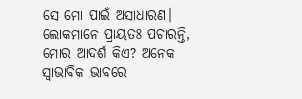ସେ ମୋ ପାଇଁ ଅସାଧାରଣ।
ଲୋକମାନେ ପ୍ରାୟତଃ ପଚାରନ୍ତି, ମୋର ଆଦର୍ଶ କିଏ? ଅନେକ ସ୍ୱାଭାବିକ ଭାବରେ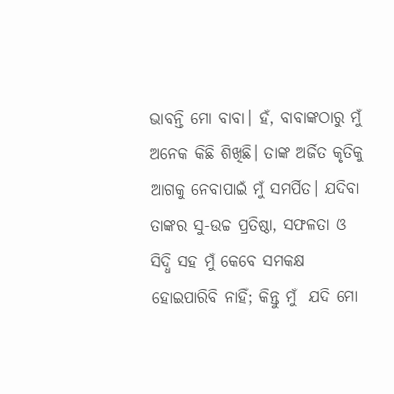ଭାବନ୍ତି ମୋ ବାବା। ହଁ, ବାବାଙ୍କଠାରୁ ମୁଁ ଅନେକ କିଛି ଶିଖିଛି। ତାଙ୍କ ଅର୍ଜିତ କୃତିକୁ ଆଗକୁ ନେବାପାଇଁ ମୁଁ ସମର୍ପିତ। ଯଦିବା ତାଙ୍କର ସୁ-ଉଚ୍ଚ ପ୍ରତିଷ୍ଠା, ସଫଳତା ଓ  ସିଦ୍ଧି ସହ ମୁଁ କେବେ ସମକକ୍ଷ ହୋଇପାରିବି ନାହିଁ; କିନ୍ତୁ ମୁଁ  ଯଦି ମୋ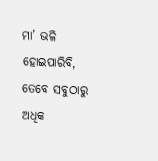ମା’ ଭଳି ହୋଇପାରିବି, ତେବେ ସବୁଠାରୁ ଅଧିକ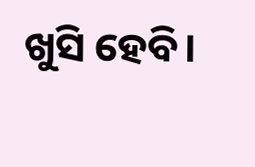ଖୁସି ହେବି।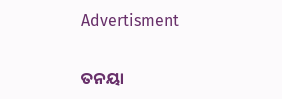Advertisment

ତନୟା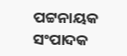ପଟ୍ଟନାୟକ
ସଂପାଦକ